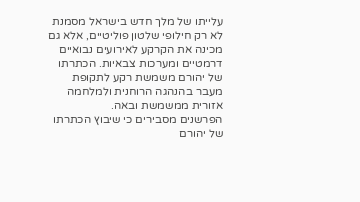עלייתו של מלך חדש בישראל מסמנת לא רק חילופי שלטון פוליטיים, אלא גם מכינה את הקרקע לאירועים נבואיים דרמטיים ומערכות צבאיות. הכתרתו של יהורם משמשת רקע לתקופת מעבר בהנהגה הרוחנית ולמלחמה אזורית ממשמשת ובאה.
הפרשנים מסבירים כי שיבוץ הכתרתו של יהורם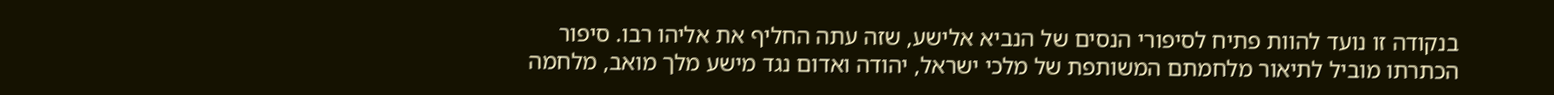בנקודה זו נועד להוות פתיח לסיפורי הנסים של הנביא אלישע, שזה עתה החליף את אליהו רבו. סיפור הכתרתו מוביל לתיאור מלחמתם המשותפת של מלכי ישראל, יהודה ואדום נגד מישע מלך מואב, מלחמה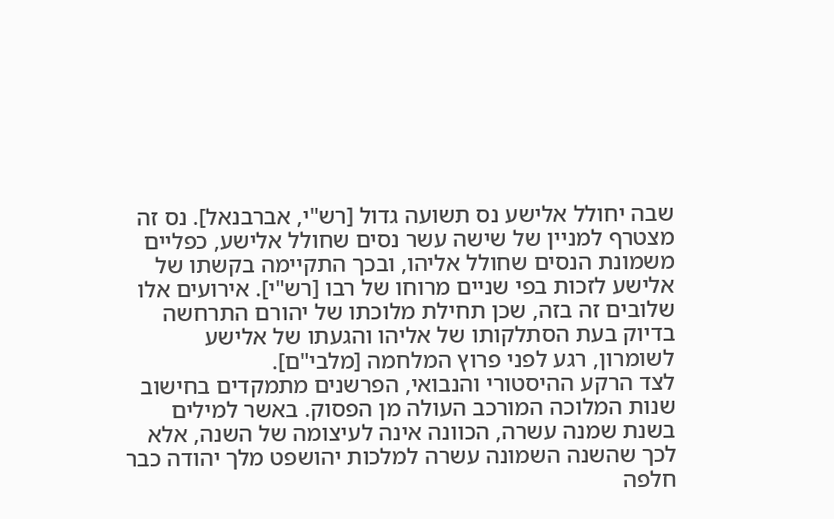שבה יחולל אלישע נס תשועה גדול [רש"י, אברבנאל]. נס זה מצטרף למניין של שישה עשר נסים שחולל אלישע, כפליים משמונת הנסים שחולל אליהו, ובכך התקיימה בקשתו של אלישע לזכות בפי שניים מרוחו של רבו [רש"י]. אירועים אלו שלובים זה בזה, שכן תחילת מלוכתו של יהורם התרחשה בדיוק בעת הסתלקותו של אליהו והגעתו של אלישע לשומרון, רגע לפני פרוץ המלחמה [מלבי"ם].
לצד הרקע ההיסטורי והנבואי, הפרשנים מתמקדים בחישוב שנות המלוכה המורכב העולה מן הפסוק. באשר למילים בשנת שמנה עשרה, הכוונה אינה לעיצומה של השנה, אלא לכך שהשנה השמונה עשרה למלכות יהושפט מלך יהודה כבר חלפה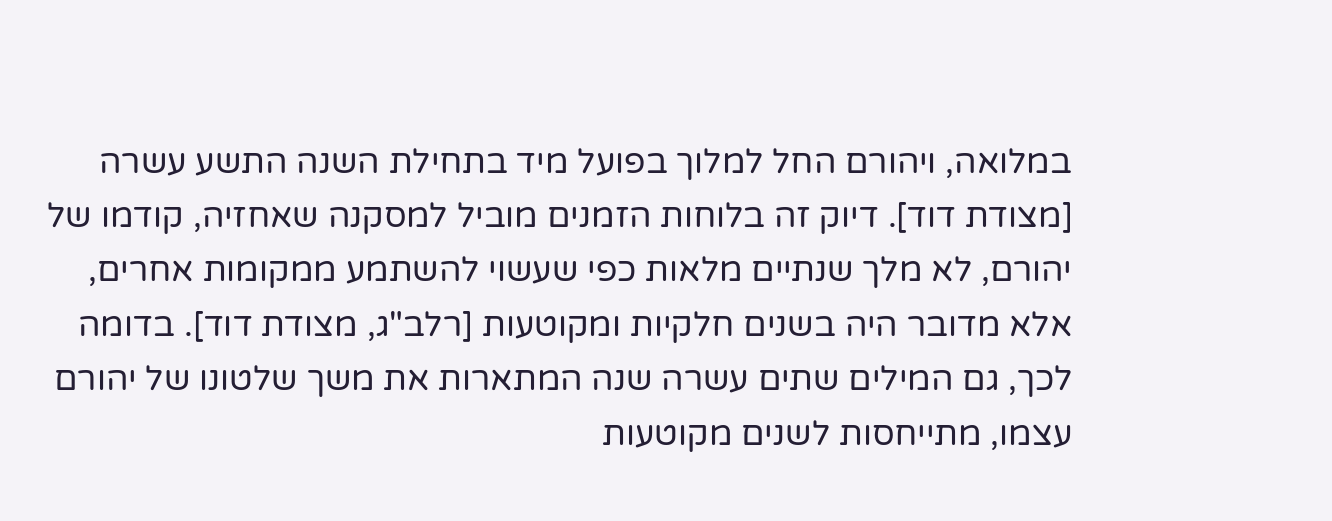במלואה, ויהורם החל למלוך בפועל מיד בתחילת השנה התשע עשרה [מצודת דוד]. דיוק זה בלוחות הזמנים מוביל למסקנה שאחזיה, קודמו של יהורם, לא מלך שנתיים מלאות כפי שעשוי להשתמע ממקומות אחרים, אלא מדובר היה בשנים חלקיות ומקוטעות [רלב"ג, מצודת דוד]. בדומה לכך, גם המילים שתים עשרה שנה המתארות את משך שלטונו של יהורם עצמו, מתייחסות לשנים מקוטעות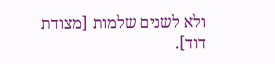ולא לשנים שלמות [מצודת דוד].